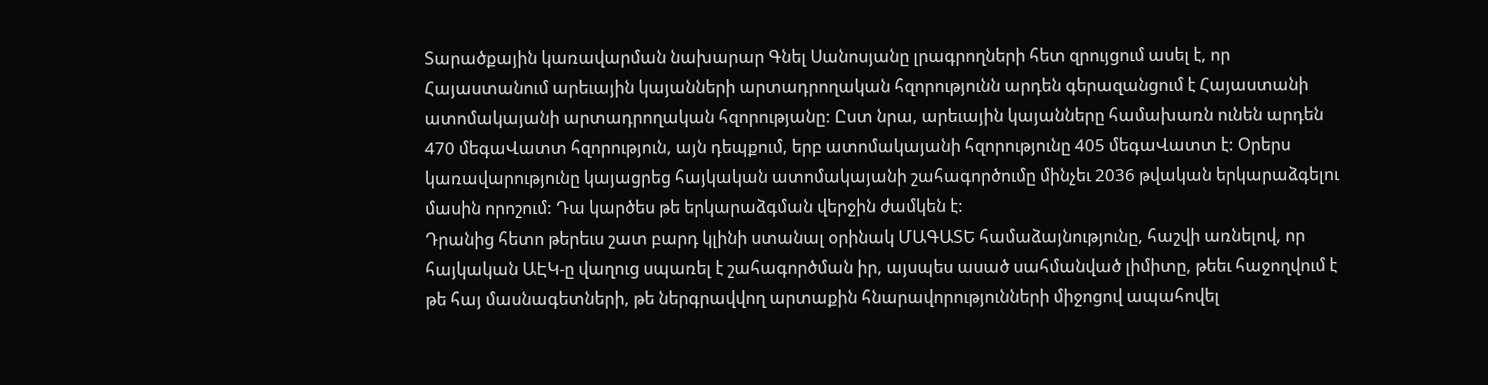Տարածքային կառավարման նախարար Գնել Սանոսյանը լրագրողների հետ զրույցում ասել է, որ Հայաստանում արեւային կայանների արտադրողական հզորությունն արդեն գերազանցում է Հայաստանի ատոմակայանի արտադրողական հզորությանը: Ըստ նրա, արեւային կայանները համախառն ունեն արդեն 470 մեգաՎատտ հզորություն, այն դեպքում, երբ ատոմակայանի հզորությունը 405 մեգաՎատտ է: Օրերս կառավարությունը կայացրեց հայկական ատոմակայանի շահագործումը մինչեւ 2036 թվական երկարաձգելու մասին որոշում: Դա կարծես թե երկարաձգման վերջին ժամկեն է:
Դրանից հետո թերեւս շատ բարդ կլինի ստանալ օրինակ ՄԱԳԱՏԵ համաձայնությունը, հաշվի առնելով, որ հայկական ԱԷԿ-ը վաղուց սպառել է շահագործման իր, այսպես ասած սահմանված լիմիտը, թեեւ հաջողվում է թե հայ մասնագետների, թե ներգրավվող արտաքին հնարավորությունների միջոցով ապահովել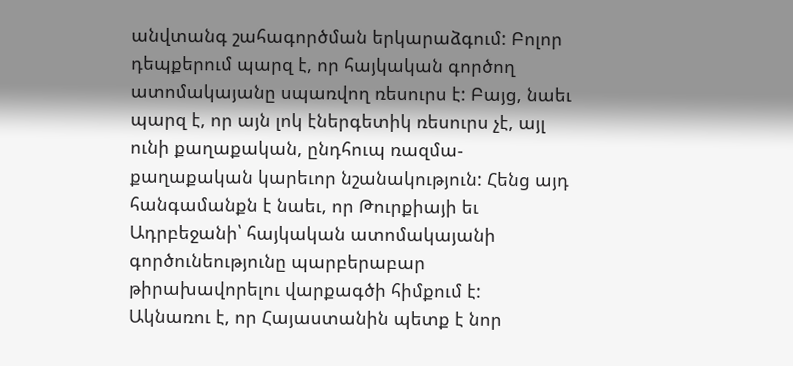անվտանգ շահագործման երկարաձգում: Բոլոր դեպքերում պարզ է, որ հայկական գործող ատոմակայանը սպառվող ռեսուրս է: Բայց, նաեւ պարզ է, որ այն լոկ էներգետիկ ռեսուրս չէ, այլ ունի քաղաքական, ընդհուպ ռազմա-քաղաքական կարեւոր նշանակություն: Հենց այդ հանգամանքն է նաեւ, որ Թուրքիայի եւ Ադրբեջանի՝ հայկական ատոմակայանի գործունեությունը պարբերաբար թիրախավորելու վարքագծի հիմքում է:
Ակնառու է, որ Հայաստանին պետք է նոր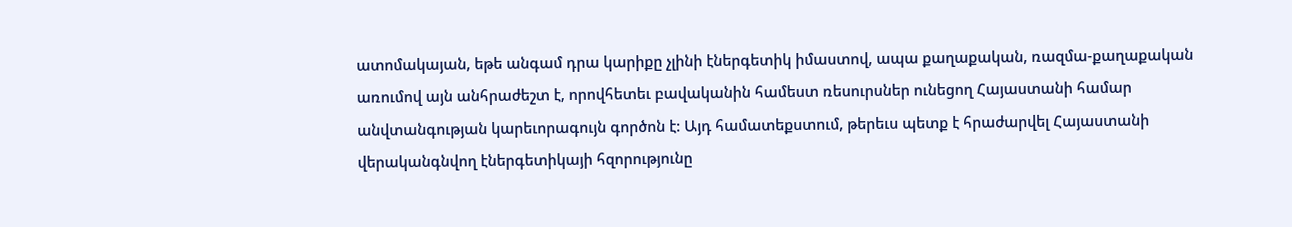ատոմակայան, եթե անգամ դրա կարիքը չլինի էներգետիկ իմաստով, ապա քաղաքական, ռազմա-քաղաքական առումով այն անհրաժեշտ է, որովհետեւ բավականին համեստ ռեսուրսներ ունեցող Հայաստանի համար անվտանգության կարեւորագույն գործոն է: Այդ համատեքստում, թերեւս պետք է հրաժարվել Հայաստանի վերականգնվող էներգետիկայի հզորությունը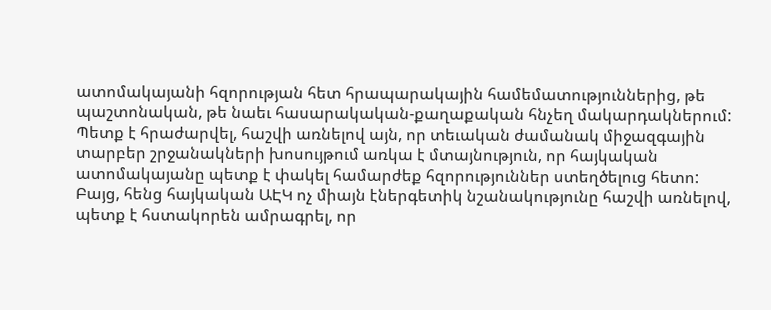ատոմակայանի հզորության հետ հրապարակային համեմատություններից, թե պաշտոնական, թե նաեւ հասարակական-քաղաքական հնչեղ մակարդակներում: Պետք է հրաժարվել, հաշվի առնելով այն, որ տեւական ժամանակ միջազգային տարբեր շրջանակների խոսույթում առկա է մտայնություն, որ հայկական ատոմակայանը պետք է փակել համարժեք հզորություններ ստեղծելուց հետո:
Բայց, հենց հայկական ԱԷԿ ոչ միայն էներգետիկ նշանակությունը հաշվի առնելով, պետք է հստակորեն ամրագրել, որ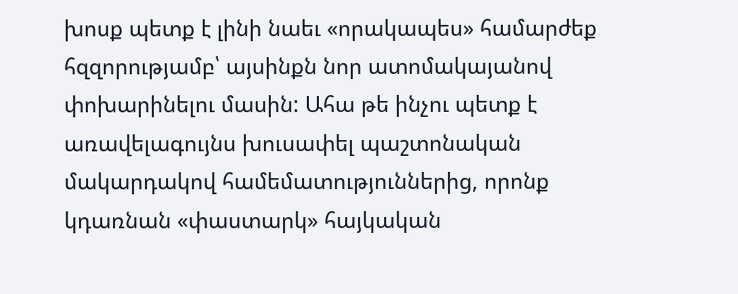խոսք պետք է լինի նաեւ «որակապես» համարժեք հզզորությամբ՝ այսինքն նոր ատոմակայանով փոխարինելու մասին: Ահա թե ինչու պետք է առավելագույնս խուսափել պաշտոնական մակարդակով համեմատություններից, որոնք կդառնան «փաստարկ» հայկական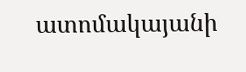ատոմակայանի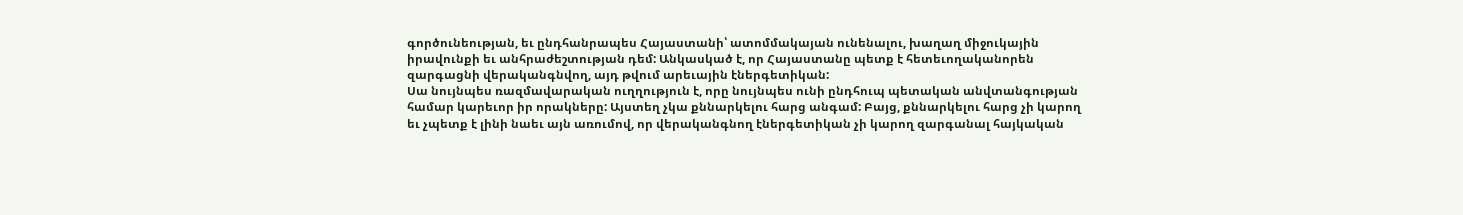գործունեության, եւ ընդհանրապես Հայաստանի՝ ատոմմակայան ունենալու, խաղաղ միջուկային իրավունքի եւ անհրաժեշտության դեմ: Անկասկած է, որ Հայաստանը պետք է հետեւողականորեն զարգացնի վերականգնվող, այդ թվում արեւային էներգետիկան:
Սա նույնպես ռազմավարական ուղղություն է, որը նույնպես ունի ընդհուպ պետական անվտանգության համար կարեւոր իր որակները: Այստեղ չկա քննարկելու հարց անգամ: Բայց, քննարկելու հարց չի կարող եւ չպետք է լինի նաեւ այն առումով, որ վերականգնող էներգետիկան չի կարող զարգանալ հայկական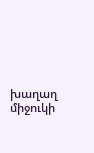խաղաղ միջուկի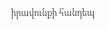իրավունքի հանդեպ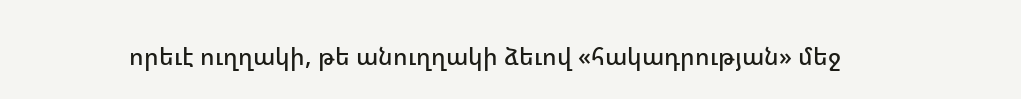որեւէ ուղղակի, թե անուղղակի ձեւով «հակադրության» մեջ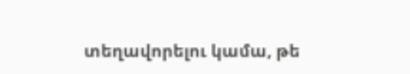տեղավորելու կամա, թե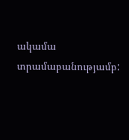ակամա տրամաբանությամբ: